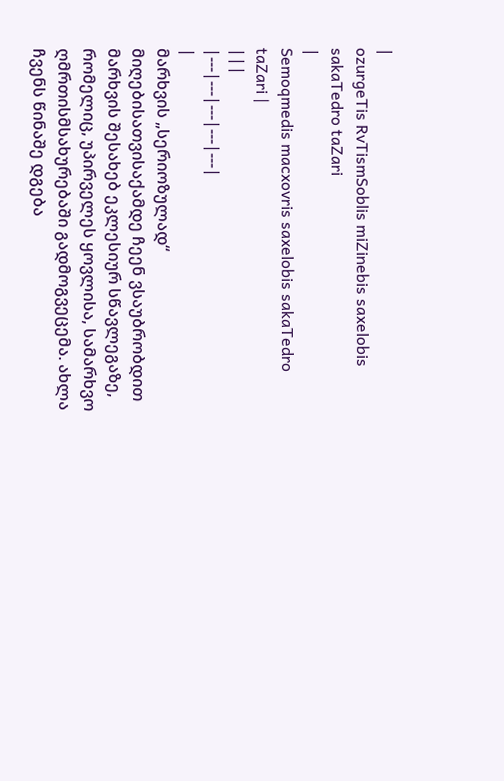|
ozurgeTis RvTismSoblis miZinebis saxelobis sakaTedro taZari
|
Semoqmedis macxovris saxelobis sakaTedro taZari |
|||
|---|---|---|---|---|
|
მარხვის „სერიოზულად“ მიღებისათვისაქამდე ჩეენ ვსაუბრობდით მარხვის შესახებ ეკლესიურ სწავლეგაზე, რომელიც, უპირველეს ყოვლისა, სამარხვო ღმრთისმსახურებაში გადმოგვეცემა. ახლა ჩვენს წინაშე დგება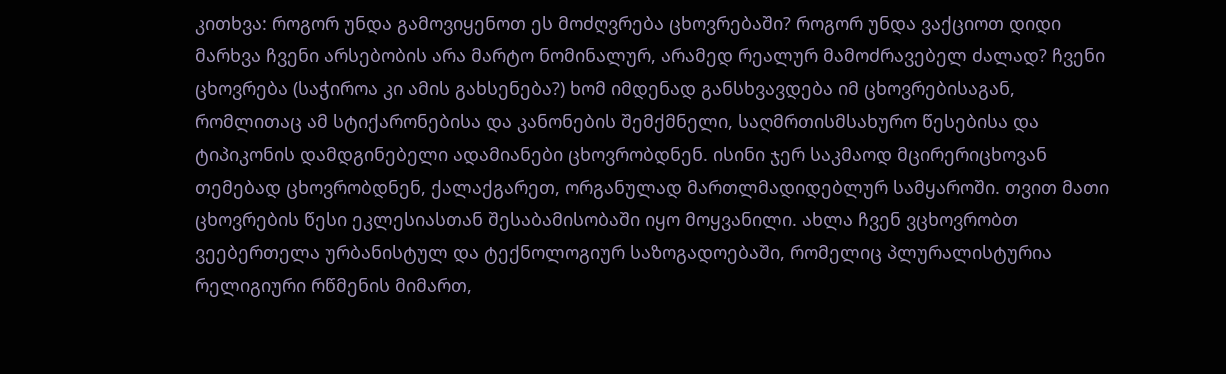კითხვა: როგორ უნდა გამოვიყენოთ ეს მოძღვრება ცხოვრებაში? როგორ უნდა ვაქციოთ დიდი მარხვა ჩვენი არსებობის არა მარტო ნომინალურ, არამედ რეალურ მამოძრავებელ ძალად? ჩვენი ცხოვრება (საჭიროა კი ამის გახსენება?) ხომ იმდენად განსხვავდება იმ ცხოვრებისაგან, რომლითაც ამ სტიქარონებისა და კანონების შემქმნელი, საღმრთისმსახურო წესებისა და ტიპიკონის დამდგინებელი ადამიანები ცხოვრობდნენ. ისინი ჯერ საკმაოდ მცირერიცხოვან თემებად ცხოვრობდნენ, ქალაქგარეთ, ორგანულად მართლმადიდებლურ სამყაროში. თვით მათი ცხოვრების წესი ეკლესიასთან შესაბამისობაში იყო მოყვანილი. ახლა ჩვენ ვცხოვრობთ ვეებერთელა ურბანისტულ და ტექნოლოგიურ საზოგადოებაში, რომელიც პლურალისტურია რელიგიური რწმენის მიმართ,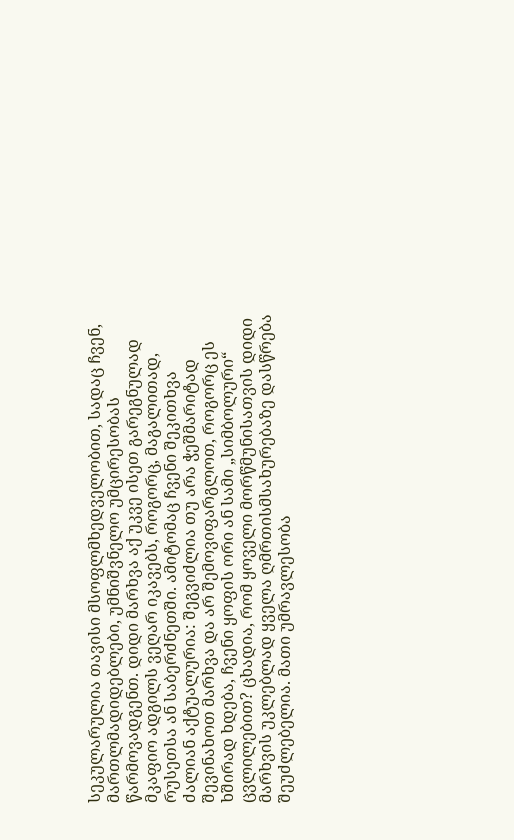სეკულარულია თავისი მსოფლმხედველობით, სადაც ჩვენ, მართლმადიდებლები, უმნიშვნელო უმცირესობას წარმოვადგენთ. დიდი მარხვა აქ უკვე ისეთ გარეგნულად მკაფიო ადგილს ვეღარ იკავებს, როგორც, მაგალითად, რუსეთსა ან საბერძნეთში. ამიტომაც ჩვენი შეკითხვა ძალიან აქტუალურია: შეგვიძლია თუ არა ჭეშმარიტად შევინახოთ მარხვა და არ შემოვიფარგლოთ, როგორც ეს ხშირად ხდება, ჩვენი ყოფის ორი ან სამი „სიმბოლური“ ცვლილებით? ცხადია, რომ ყოველი მორწმუნისათვის დიდი მარხვის უკლებლად ყველა ღმრთისმსახურებაზე დასწრება შეუძლებელია. მათი უმრავლესობა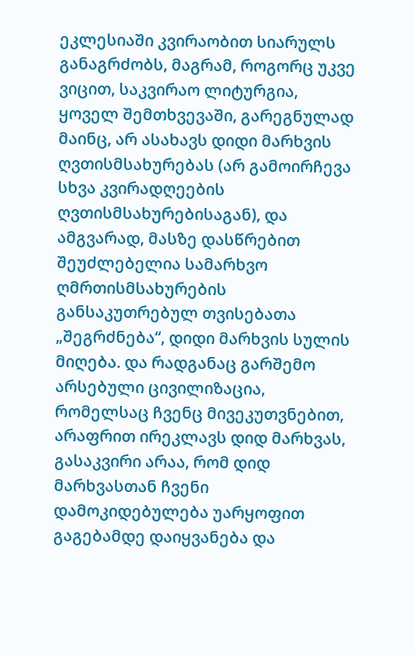ეკლესიაში კვირაობით სიარულს განაგრძობს, მაგრამ, როგორც უკვე ვიცით, საკვირაო ლიტურგია, ყოველ შემთხვევაში, გარეგნულად მაინც, არ ასახავს დიდი მარხვის ღვთისმსახურებას (არ გამოირჩევა სხვა კვირადღეების ღვთისმსახურებისაგან), და ამგვარად, მასზე დასწრებით შეუძლებელია სამარხვო ღმრთისმსახურების განსაკუთრებულ თვისებათა „შეგრძნება“, დიდი მარხვის სულის მიღება. და რადგანაც გარშემო არსებული ცივილიზაცია, რომელსაც ჩვენც მივეკუთვნებით, არაფრით ირეკლავს დიდ მარხვას, გასაკვირი არაა, რომ დიდ მარხვასთან ჩვენი დამოკიდებულება უარყოფით გაგებამდე დაიყვანება და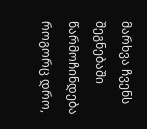მარხვა ჩვენს შეგნებაში წარმოჩინდება როგორც დრო,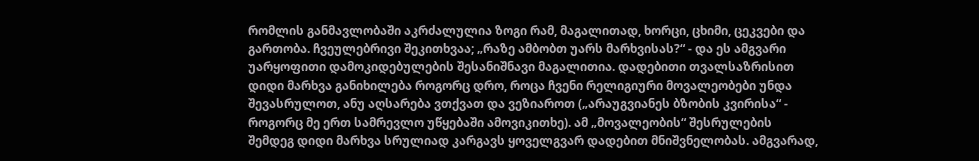რომლის განმავლობაში აკრძალულია ზოგი რამ, მაგალითად, ხორცი, ცხიმი, ცეკვები და გართობა. ჩვეულებრივი შეკითხვაა; „რაზე ამბობთ უარს მარხვისას?“ - და ეს ამგვარი უარყოფითი დამოკიდებულების შესანიშნავი მაგალითია. დადებითი თვალსაზრისით დიდი მარხვა განიხილება როგორც დრო, როცა ჩვენი რელიგიური მოვალეობები უნდა შევასრულოთ, ანუ აღსარება ვთქვათ და ვეზიაროთ („არაუგვიანეს ბზობის კვირისა“ - როგორც მე ერთ სამრევლო უწყებაში ამოვიკითხე). ამ „მოვალეობის“ შესრულების შემდეგ დიდი მარხვა სრულიად კარგავს ყოველგვარ დადებით მნიშვნელობას. ამგვარად,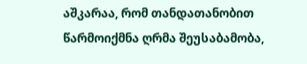აშკარაა, რომ თანდათანობით წარმოიქმნა ღრმა შეუსაბამობა,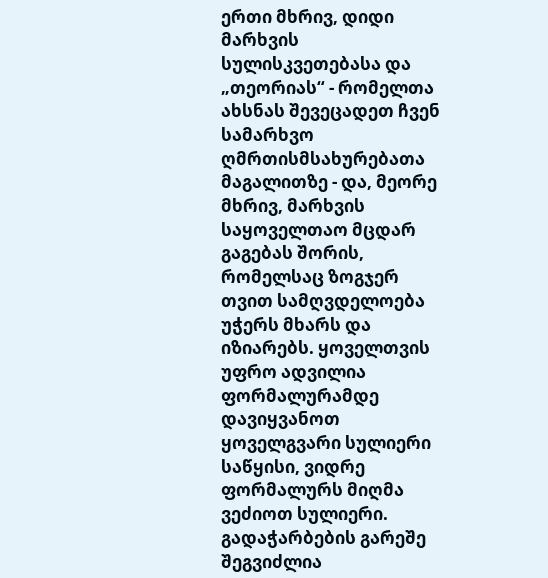ერთი მხრივ, დიდი მარხვის სულისკვეთებასა და „თეორიას“ - რომელთა ახსნას შევეცადეთ ჩვენ სამარხვო ღმრთისმსახურებათა მაგალითზე - და, მეორე მხრივ, მარხვის საყოველთაო მცდარ გაგებას შორის, რომელსაც ზოგჯერ თვით სამღვდელოება უჭერს მხარს და იზიარებს. ყოველთვის უფრო ადვილია ფორმალურამდე დავიყვანოთ ყოველგვარი სულიერი საწყისი, ვიდრე ფორმალურს მიღმა ვეძიოთ სულიერი. გადაჭარბების გარეშე შეგვიძლია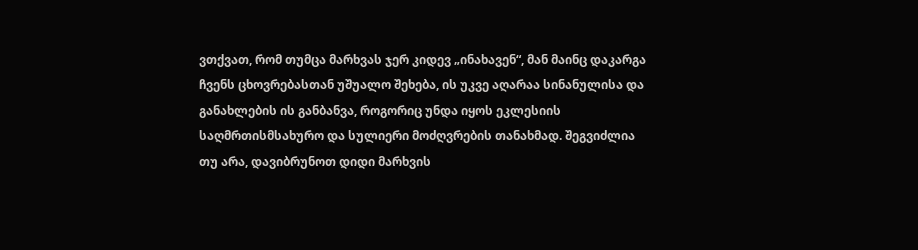ვთქვათ, რომ თუმცა მარხვას ჯერ კიდევ „ინახავენ“, მან მაინც დაკარგა ჩვენს ცხოვრებასთან უშუალო შეხება, ის უკვე აღარაა სინანულისა და განახლების ის განბანვა, როგორიც უნდა იყოს ეკლესიის საღმრთისმსახურო და სულიერი მოძღვრების თანახმად. შეგვიძლია თუ არა, დავიბრუნოთ დიდი მარხვის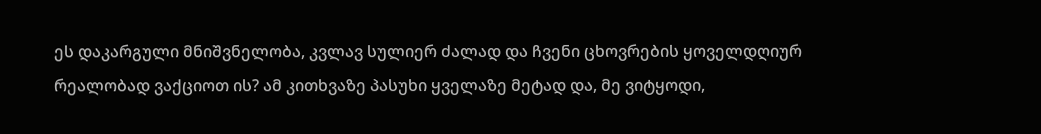ეს დაკარგული მნიშვნელობა, კვლავ სულიერ ძალად და ჩვენი ცხოვრების ყოველდღიურ რეალობად ვაქციოთ ის? ამ კითხვაზე პასუხი ყველაზე მეტად და, მე ვიტყოდი,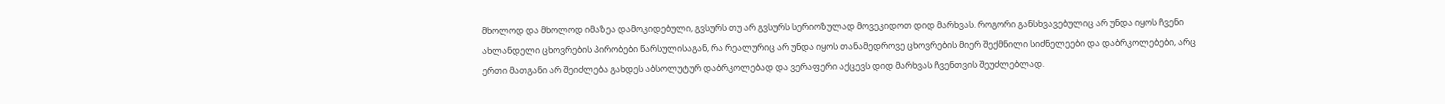მხოლოდ და მხოლოდ იმაზეა დამოკიდებული, გვსურს თუ არ გვსურს სერიოზულად მოვეკიდოთ დიდ მარხვას. როგორი განსხვავებულიც არ უნდა იყოს ჩვენი ახლანდელი ცხოვრების პირობები წარსულისაგან, რა რეალურიც არ უნდა იყოს თანამედროვე ცხოვრების მიერ შექმნილი სიძნელეები და დაბრკოლებები, არც ერთი მათგანი არ შეიძლება გახდეს აბსოლუტურ დაბრკოლებად და ვერაფერი აქცევს დიდ მარხვას ჩვენთვის შეუძლებლად.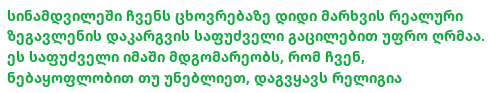სინამდვილეში ჩვენს ცხოვრებაზე დიდი მარხვის რეალური ზეგავლენის დაკარგვის საფუძველი გაცილებით უფრო ღრმაა. ეს საფუძველი იმაში მდგომარეობს, რომ ჩვენ, ნებაყოფლობით თუ უნებლიეთ, დაგვყავს რელიგია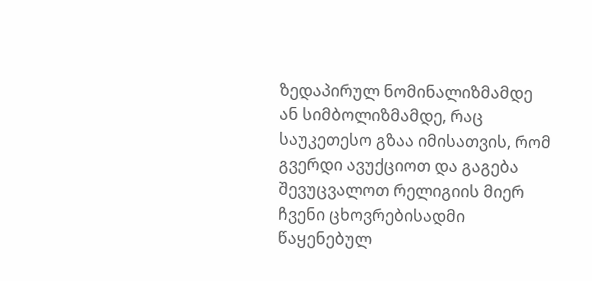ზედაპირულ ნომინალიზმამდე ან სიმბოლიზმამდე, რაც საუკეთესო გზაა იმისათვის, რომ გვერდი ავუქციოთ და გაგება შევუცვალოთ რელიგიის მიერ ჩვენი ცხოვრებისადმი წაყენებულ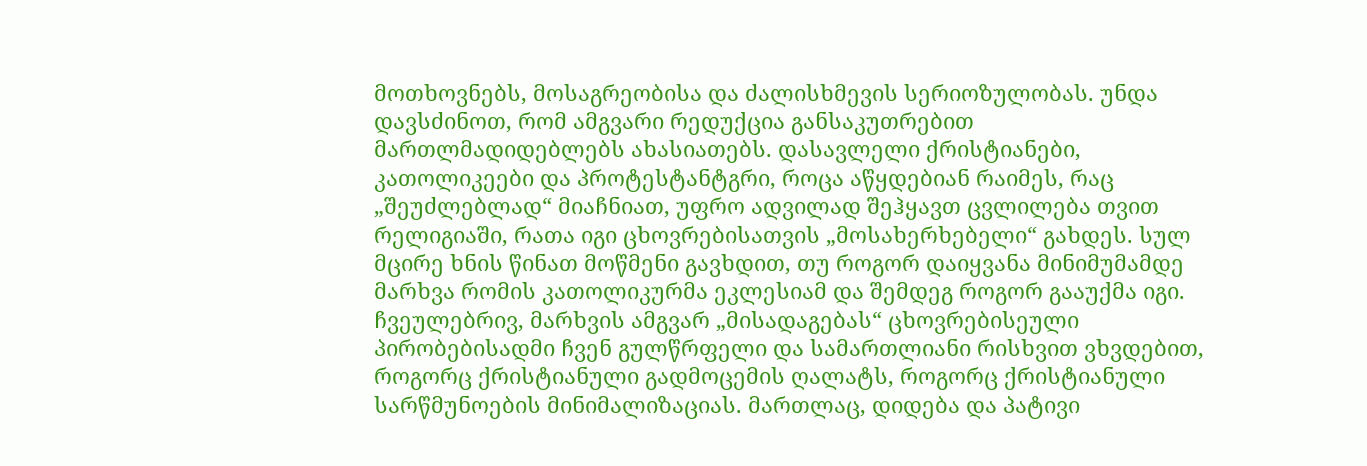მოთხოვნებს, მოსაგრეობისა და ძალისხმევის სერიოზულობას. უნდა დავსძინოთ, რომ ამგვარი რედუქცია განსაკუთრებით მართლმადიდებლებს ახასიათებს. დასავლელი ქრისტიანები, კათოლიკეები და პროტესტანტგრი, როცა აწყდებიან რაიმეს, რაც „შეუძლებლად“ მიაჩნიათ, უფრო ადვილად შეჰყავთ ცვლილება თვით რელიგიაში, რათა იგი ცხოვრებისათვის „მოსახერხებელი“ გახდეს. სულ მცირე ხნის წინათ მოწმენი გავხდით, თუ როგორ დაიყვანა მინიმუმამდე მარხვა რომის კათოლიკურმა ეკლესიამ და შემდეგ როგორ გააუქმა იგი. ჩვეულებრივ, მარხვის ამგვარ „მისადაგებას“ ცხოვრებისეული პირობებისადმი ჩვენ გულწრფელი და სამართლიანი რისხვით ვხვდებით, როგორც ქრისტიანული გადმოცემის ღალატს, როგორც ქრისტიანული სარწმუნოების მინიმალიზაციას. მართლაც, დიდება და პატივი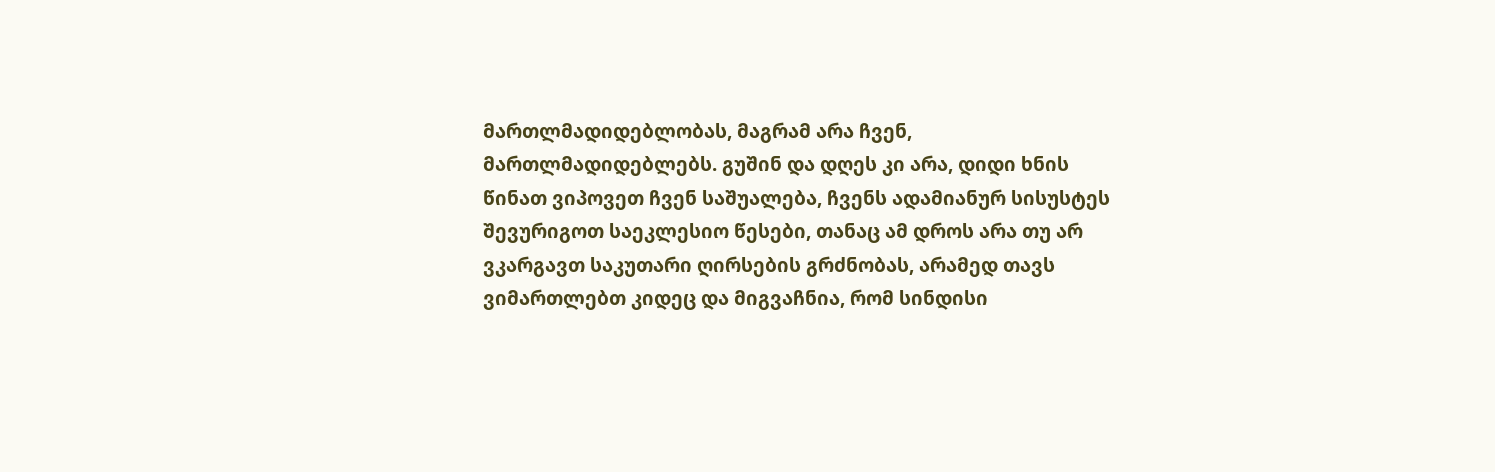მართლმადიდებლობას, მაგრამ არა ჩვენ, მართლმადიდებლებს. გუშინ და დღეს კი არა, დიდი ხნის წინათ ვიპოვეთ ჩვენ საშუალება, ჩვენს ადამიანურ სისუსტეს შევურიგოთ საეკლესიო წესები, თანაც ამ დროს არა თუ არ ვკარგავთ საკუთარი ღირსების გრძნობას, არამედ თავს ვიმართლებთ კიდეც და მიგვაჩნია, რომ სინდისი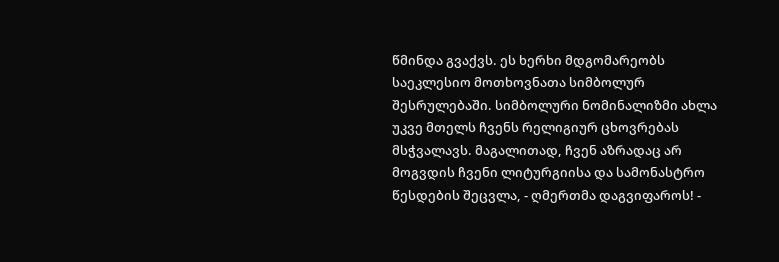წმინდა გვაქვს. ეს ხერხი მდგომარეობს საეკლესიო მოთხოვნათა სიმბოლურ შესრულებაში. სიმბოლური ნომინალიზმი ახლა უკვე მთელს ჩვენს რელიგიურ ცხოვრებას მსჭვალავს. მაგალითად, ჩვენ აზრადაც არ მოგვდის ჩვენი ლიტურგიისა და სამონასტრო წესდების შეცვლა, - ღმერთმა დაგვიფაროს! -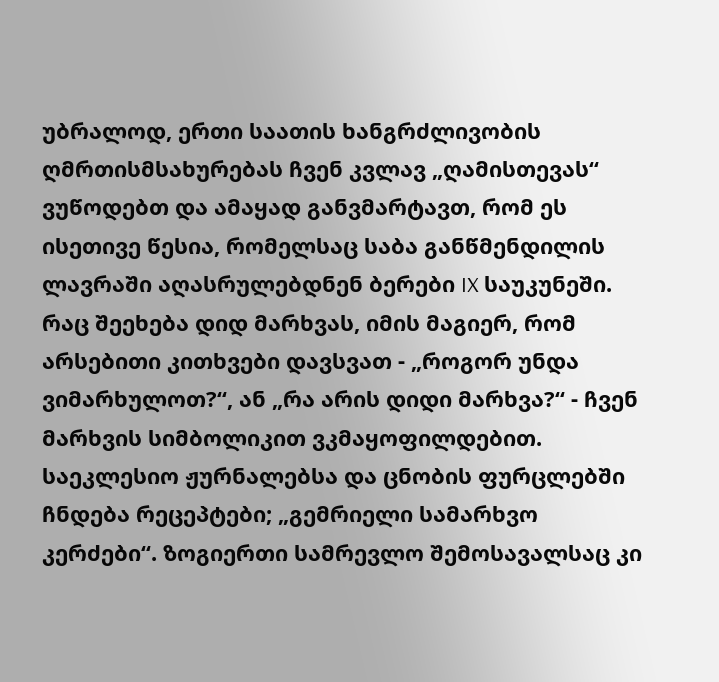უბრალოდ, ერთი საათის ხანგრძლივობის ღმრთისმსახურებას ჩვენ კვლავ „ღამისთევას“ ვუწოდებთ და ამაყად განვმარტავთ, რომ ეს ისეთივე წესია, რომელსაც საბა განწმენდილის ლავრაში აღასრულებდნენ ბერები IX საუკუნეში. რაც შეეხება დიდ მარხვას, იმის მაგიერ, რომ არსებითი კითხვები დავსვათ - „როგორ უნდა ვიმარხულოთ?“, ან „რა არის დიდი მარხვა?“ - ჩვენ მარხვის სიმბოლიკით ვკმაყოფილდებით. საეკლესიო ჟურნალებსა და ცნობის ფურცლებში ჩნდება რეცეპტები; „გემრიელი სამარხვო კერძები“. ზოგიერთი სამრევლო შემოსავალსაც კი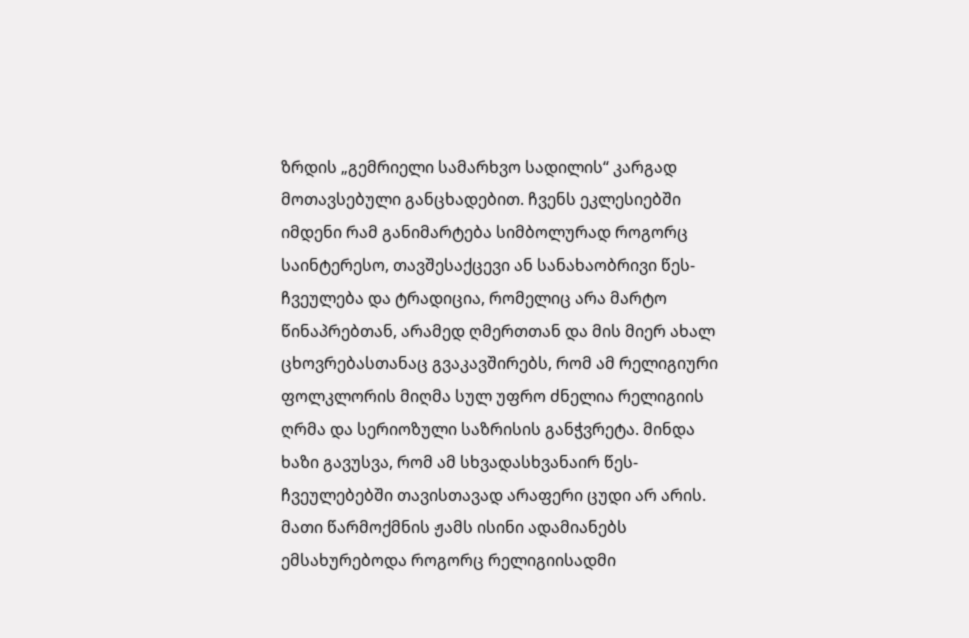ზრდის „გემრიელი სამარხვო სადილის“ კარგად მოთავსებული განცხადებით. ჩვენს ეკლესიებში იმდენი რამ განიმარტება სიმბოლურად როგორც საინტერესო, თავშესაქცევი ან სანახაობრივი წეს-ჩვეულება და ტრადიცია, რომელიც არა მარტო წინაპრებთან, არამედ ღმერთთან და მის მიერ ახალ ცხოვრებასთანაც გვაკავშირებს, რომ ამ რელიგიური ფოლკლორის მიღმა სულ უფრო ძნელია რელიგიის ღრმა და სერიოზული საზრისის განჭვრეტა. მინდა ხაზი გავუსვა, რომ ამ სხვადასხვანაირ წეს-ჩვეულებებში თავისთავად არაფერი ცუდი არ არის. მათი წარმოქმნის ჟამს ისინი ადამიანებს ემსახურებოდა როგორც რელიგიისადმი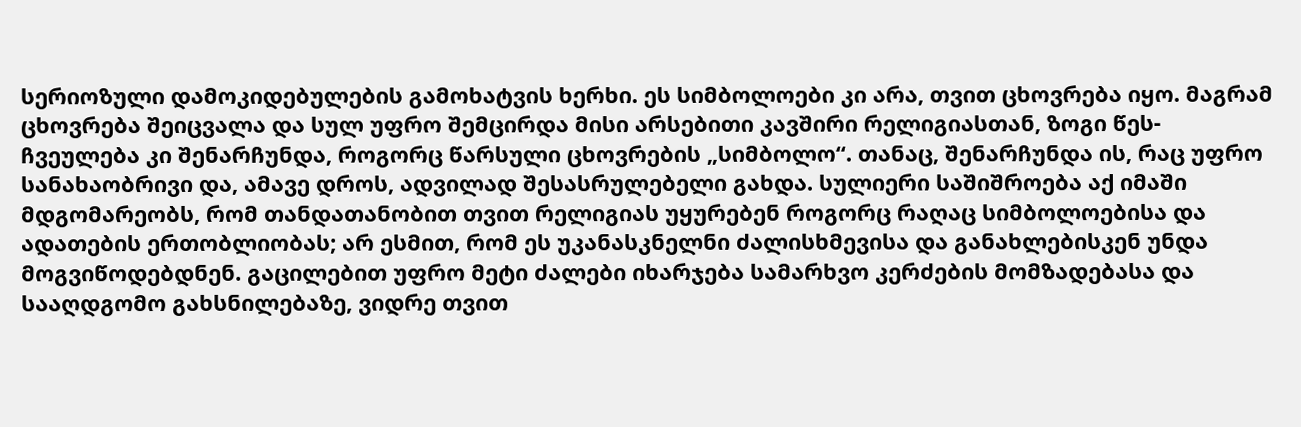სერიოზული დამოკიდებულების გამოხატვის ხერხი. ეს სიმბოლოები კი არა, თვით ცხოვრება იყო. მაგრამ ცხოვრება შეიცვალა და სულ უფრო შემცირდა მისი არსებითი კავშირი რელიგიასთან, ზოგი წეს-ჩვეულება კი შენარჩუნდა, როგორც წარსული ცხოვრების „სიმბოლო“. თანაც, შენარჩუნდა ის, რაც უფრო სანახაობრივი და, ამავე დროს, ადვილად შესასრულებელი გახდა. სულიერი საშიშროება აქ იმაში მდგომარეობს, რომ თანდათანობით თვით რელიგიას უყურებენ როგორც რაღაც სიმბოლოებისა და ადათების ერთობლიობას; არ ესმით, რომ ეს უკანასკნელნი ძალისხმევისა და განახლებისკენ უნდა მოგვიწოდებდნენ. გაცილებით უფრო მეტი ძალები იხარჯება სამარხვო კერძების მომზადებასა და სააღდგომო გახსნილებაზე, ვიდრე თვით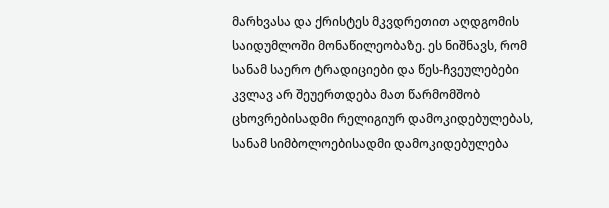მარხვასა და ქრისტეს მკვდრეთით აღდგომის საიდუმლოში მონაწილეობაზე. ეს ნიშნავს, რომ სანამ საერო ტრადიციები და წეს-ჩვეულებები კვლავ არ შეუერთდება მათ წარმომშობ ცხოვრებისადმი რელიგიურ დამოკიდებულებას, სანამ სიმბოლოებისადმი დამოკიდებულება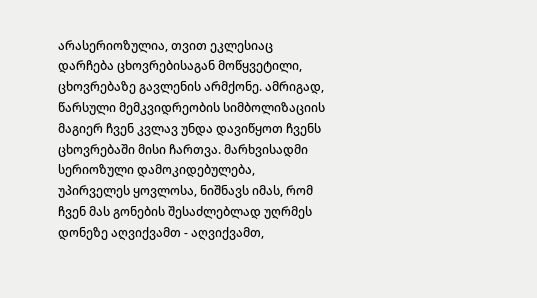არასერიოზულია, თვით ეკლესიაც დარჩება ცხოვრებისაგან მოწყვეტილი, ცხოვრებაზე გავლენის არმქონე. ამრიგად, წარსული მემკვიდრეობის სიმბოლიზაციის მაგიერ ჩვენ კვლავ უნდა დავიწყოთ ჩვენს ცხოვრებაში მისი ჩართვა. მარხვისადმი სერიოზული დამოკიდებულება, უპირველეს ყოვლოსა, ნიშნავს იმას, რომ ჩვენ მას გონების შესაძლებლად უღრმეს დონეზე აღვიქვამთ - აღვიქვამთ,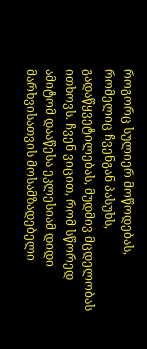როგორც სულიერ მოწოდებას, რომელიც ჩვენგან პასუხს, გადაწყვეტილებას, მუდმივ მცდელობას ითხოვს. ჩვენ ვიცით, რომ სწორედ ამიტომ დააწესა ეკლესიამ დიდი მარხვისათვის მოსამზადებელი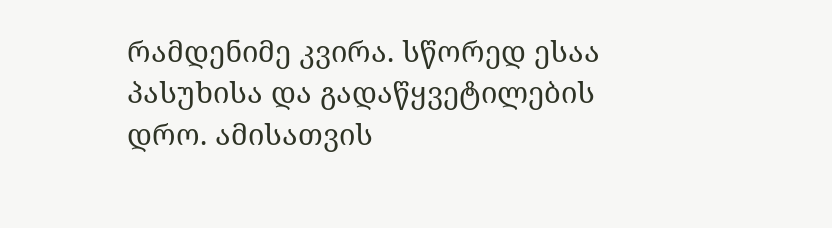რამდენიმე კვირა. სწორედ ესაა პასუხისა და გადაწყვეტილების დრო. ამისათვის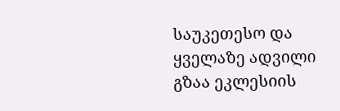საუკეთესო და ყველაზე ადვილი გზაა ეკლესიის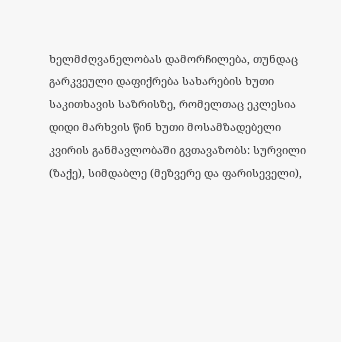ხელმძღვანელობას დამორჩილება, თუნდაც გარკვეული დაფიქრება სახარების ხუთი საკითხავის საზრისზე, რომელთაც ეკლესია დიდი მარხვის წინ ხუთი მოსამზადებელი კვირის განმავლობაში გვთავაზობს: სურვილი (ზაქე), სიმდაბლე (მეზვერე და ფარისეველი),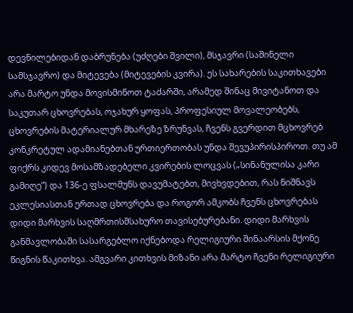დევნილებიდან დაბრუნება (უძღები შვილი), მსჯავრი (საშინელი სამსჯავრო) და მიტევება (მიტევების კვირა). ეს სახარების საკითხავები არა მარტო უნდა მოვისმინოთ ტაძარში, არამედ შინაც მივიტანოთ და საკუთარ ცხოვრებას, ოჯახურ ყოფას, პროფესიულ მოვალეობებს, ცხოვრების მატერიალურ მხარეზე ზრუნვას, ჩვენს გვერდით მცხოვრებ კონკრეტულ ადამიანებთან ურთიერთობას უნდა შევუპირისპიროთ. თუ ამ ფიქრს კიდევ მოსამზადებელი კვირების ლოცვას („სინანულისა კარი გამიღე“) და 136-ე ფსალმუნს დავუმატებთ, მივხვდებით, რას ნიშნავს ეკლესიასთან ერთად ცხოვრება და როგორ ამკობს ჩვენს ცხოვრებას დიდი მარხვის საღმრთისმსახურო თავისებურებანი. დიდი მარხვის განმავლობაში სასარგებლო იქნებოდა რელიგიური შინაარსის მქონე წიგნის წაკითხვა. ამგვარი კითხვის მიზანი არა მარტო ჩვენი რელიგიური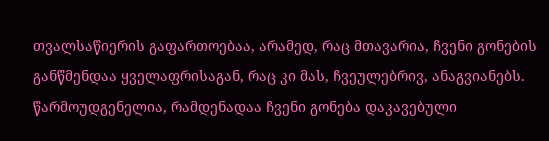თვალსაწიერის გაფართოებაა, არამედ, რაც მთავარია, ჩვენი გონების განწმენდაა ყველაფრისაგან, რაც კი მას, ჩვეულებრივ, ანაგვიანებს. წარმოუდგენელია, რამდენადაა ჩვენი გონება დაკავებული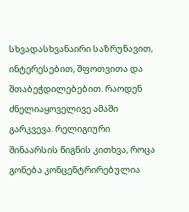სხვადასხვანაირი საზრუნავით, ინტერესებით, შფოთვითა და შთაბეჭდილებებით. რაოდენ ძნელიაყოველივე ამაში გარკვევა. რელიგიური შინაარსის წიგნის კითხვა, როცა გონება კონცენტრირებულია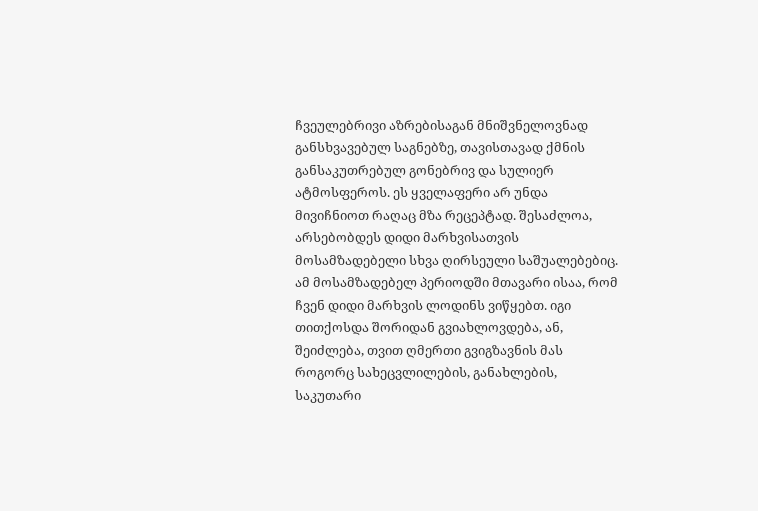ჩვეულებრივი აზრებისაგან მნიშვნელოვნად განსხვავებულ საგნებზე, თავისთავად ქმნის განსაკუთრებულ გონებრივ და სულიერ ატმოსფეროს. ეს ყველაფერი არ უნდა მივიჩნიოთ რაღაც მზა რეცეპტად. შესაძლოა, არსებობდეს დიდი მარხვისათვის მოსამზადებელი სხვა ღირსეული საშუალებებიც. ამ მოსამზადებელ პერიოდში მთავარი ისაა, რომ ჩვენ დიდი მარხვის ლოდინს ვიწყებთ. იგი თითქოსდა შორიდან გვიახლოვდება, ან, შეიძლება, თვით ღმერთი გვიგზავნის მას როგორც სახეცვლილების, განახლების, საკუთარი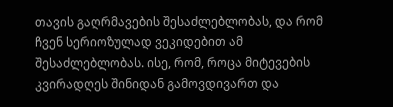თავის გაღრმავების შესაძლებლობას, და რომ ჩვენ სერიოზულად ვეკიდებით ამ შესაძლებლობას. ისე, რომ, როცა მიტევების კვირადღეს შინიდან გამოვდივართ და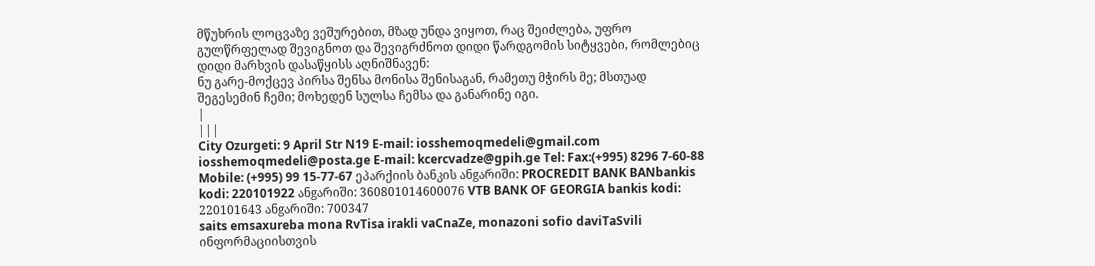მწუხრის ლოცვაზე ვეშურებით, მზად უნდა ვიყოთ, რაც შეიძლება, უფრო გულწრფელად შევიგნოთ და შევიგრძნოთ დიდი წარდგომის სიტყვები, რომლებიც დიდი მარხვის დასაწყისს აღნიშნავენ:
ნუ გარე-მოქცევ პირსა შენსა მონისა შენისაგან, რამეთუ მჭირს მე; მსთუად შეგესემინ ჩემი; მოხედენ სულსა ჩემსა და განარინე იგი.
|
|||
City Ozurgeti: 9 April Str N19 E-mail: iosshemoqmedeli@gmail.com iosshemoqmedeli@posta.ge E-mail: kcercvadze@gpih.ge Tel: Fax:(+995) 8296 7-60-88 Mobile: (+995) 99 15-77-67 ეპარქიის ბანკის ანgარიში: PROCREDIT BANK BANbankis kodi: 220101922 ანgარიში: 360801014600076 VTB BANK OF GEORGIA bankis kodi: 220101643 ანgარიში: 700347
saits emsaxureba mona RvTisa irakli vaCnaZe, monazoni sofio daviTaSvili
ინფორმაციისთვის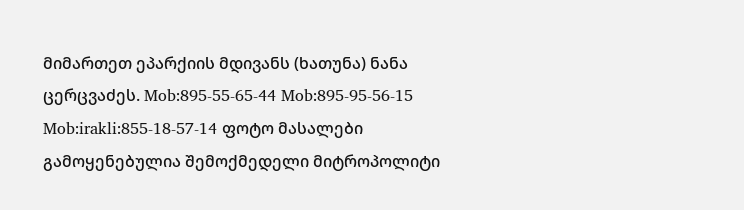მიმართეთ ეპარქიის მდივანს (ხათუნა) ნანა ცერცვაძეს. Mob:895-55-65-44 Mob:895-95-56-15 Mob:irakli:855-18-57-14 ფოტო მასალები გამოყენებულია შემოქმედელი მიტროპოლიტი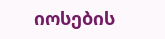იოსების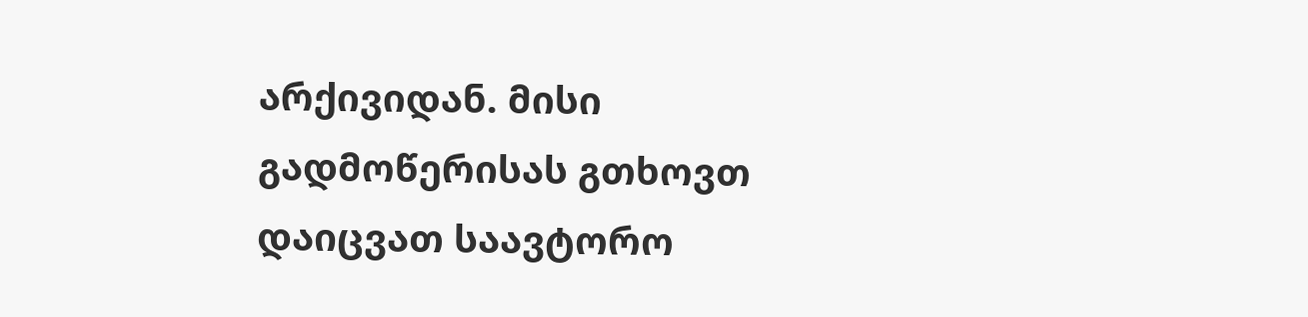არქივიდან. მისი გადმოწერისას გთხოვთ დაიცვათ საავტორო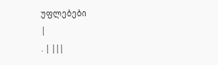უფლებები
|
. | |||